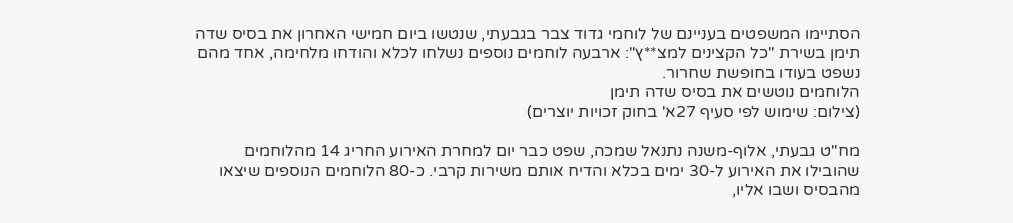הסתיימו המשפטים בעניינם של לוחמי גדוד צבר בגבעתי, שנטשו ביום חמישי האחרון את בסיס שדה תימן בשירת "כל הקצינים למצ**ץ": ארבעה לוחמים נוספים נשלחו לכלא והודחו מלחימה, אחד מהם נשפט בעודו בחופשת שחרור.
הלוחמים נוטשים את בסיס שדה תימן
(צילום: שימוש לפי סעיף 27א' בחוק זכויות יוצרים)

מח"ט גבעתי, אלוף-משנה נתנאל שמכה, שפט כבר יום למחרת האירוע החריג 14 מהלוחמים שהובילו את האירוע ל-30 ימים בכלא והדיח אותם משירות קרבי. כ-80 הלוחמים הנוספים שיצאו מהבסיס ושבו אליו,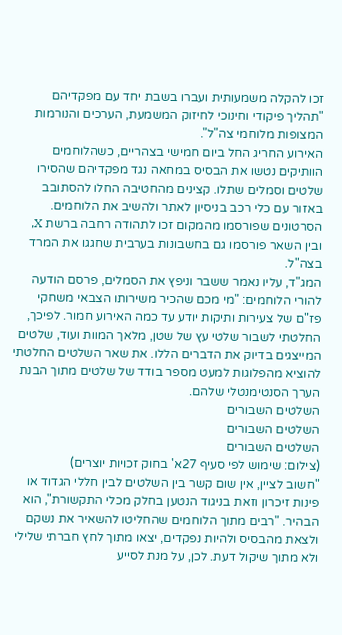זכו להקלה משמעותית ועברו בשבת יחד עם מפקדיהם "תהליך פיקודי וחינוכי לחיזוק המשמעת, הערכים והנורמות המצופות מלוחמי צה"ל".
האירוע החריג החל ביום חמישי בצהריים, כשהלוחמים הוותיקים נטשו את הבסיס במחאה נגד מפקדיהם שהסירו שלטים וסמלים שתלו. קצינים מהחטיבה החלו להסתובב באזור עם כלי רכב בניסיון לאתר ולהשיב את הלוחמים. הסרטונים שפורסמו מהמקום זכו לתהודה רחבה ברשת X, ובין השאר פורסמו גם בחשבונות בערבית שחגגו את המרד בצה"ל.
המג"ד, עליו נאמר ששבר וניפץ את הסמלים, פרסם הודעה להורי הלוחמים: "מי מכם שהכיר משירותו הצבאי משחקי פז"ם של צעירות ותיקות יודע עד כמה האירוע חמור. לפיכך, החלטתי לשבור שלטי עץ של שטן, מלאך המוות ועוד, שלטים המייצגים בדיוק את הדברים הללו. את שאר השלטים החלטתי להוציא מהפלוגות למעט מספר בודד של שלטים מתוך הבנת הערך הסנטימנטלי שלהם.
השלטים השבורים
השלטים השבורים
השלטים השבורים
(צילום: שימוש לפי סעיף 27א' בחוק זכויות יוצרים)
"חשוב לציין, אין שום קשר בין השלטים לבין חללי הגדוד או פינות זיכרון וזאת בניגוד הנטען בחלק מכלי התקשורת", הוא הבהיר. "רבים מתוך הלוחמים שהחליטו להשאיר את נשקם ולצאת מהבסיס ולהיות נפקדים, יצאו מתוך לחץ חברתי שלילי ולא מתוך שיקול דעת. לכן, על מנת לסייע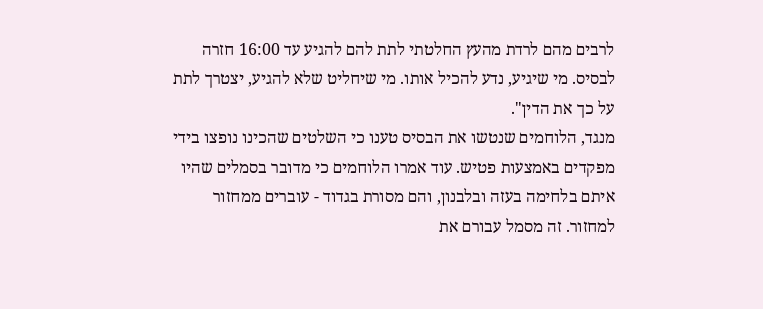לרבים מהם לרדת מהעץ החלטתי לתת להם להגיע עד 16:00 חזרה לבסיס. מי שיגיע, נדע להכיל אותו. מי שיחליט שלא להגיע, יצטרך לתת על כך את הדין".
מנגד, הלוחמים שנטשו את הבסיס טענו כי השלטים שהכינו נופצו בידי מפקדים באמצעות פטיש. עוד אמרו הלוחמים כי מדובר בסמלים שהיו איתם בלחימה בעזה ובלבנון, והם מסורת בגדוד - עוברים ממחזור למחזור. זה מסמל עבורם את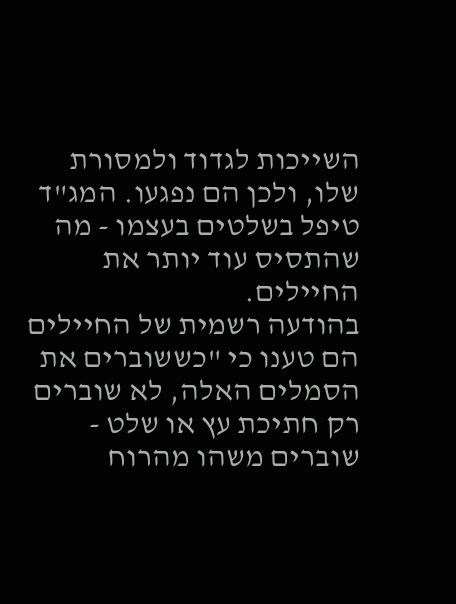השייכות לגדוד ולמסורת שלו, ולכן הם נפגעו. המג"ד טיפל בשלטים בעצמו - מה שהתסיס עוד יותר את החיילים.
בהודעה רשמית של החיילים הם טענו כי "כששוברים את הסמלים האלה, לא שוברים רק חתיכת עץ או שלט - שוברים משהו מהרוח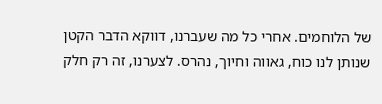של הלוחמים. אחרי כל מה שעברנו, דווקא הדבר הקטן שנותן לנו כוח, גאווה וחיוך, נהרס. לצערנו, זה רק חלק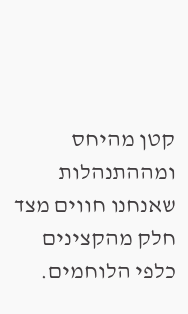קטן מהיחס ומההתנהלות שאנחנו חווים מצד חלק מהקצינים כלפי הלוחמים.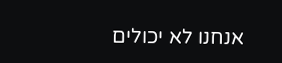אנחנו לא יכולים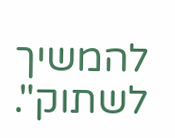להמשיך לשתוק".